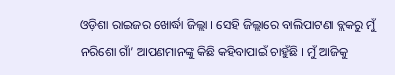ଓଡ଼ିଶା ରାଇଜର ଖୋର୍ଦ୍ଧା ଜିଲ୍ଲା । ସେହି ଜିଲ୍ଲାରେ ବାଲିପାଟଣା ବ୍ଲକରୁ ମୁଁ ନରିଶୋ ଗାଁ’ ଆପଣମାନଙ୍କୁ କିଛି କହିବାପାଇଁ ଚାହୁଁଛି । ମୁଁ ଆଜିକୁ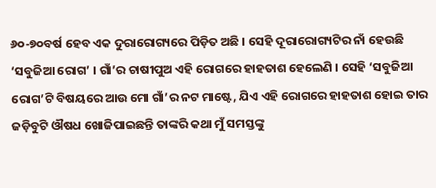୬୦-୭୦ବର୍ଷ ହେବ ଏକ ଦୁରାରୋଗ୍ୟରେ ପିଡ଼ିତ ଅଛି । ସେହି ଦୂରାରୋଗ୍ୟଟିର ନାଁ ହେଉଛି ‘ସବୁଜିଆ ରୋଗ’ । ଗାଁ’ର ଚାଷୀପୁଅ ଏହି ରୋଗରେ ହାହତାଶ ହେଲେଣି । ସେହି ‘ସବୁଜିଆ ରୋଗ’ଟି ବିଷୟରେ ଆଉ ମୋ ଗାଁ’ର ନଟ ମାଷ୍ଟେ, ଯିଏ ଏହି ରୋଗରେ ହାହତାଶ ହୋଇ ତାର ଜଡ଼ିବୁଟି ଔଷଧ ଖୋଜିପାଇଛନ୍ତି ତାଙ୍କରି କଥା ମୁଁ ସମସ୍ତଙ୍କୁ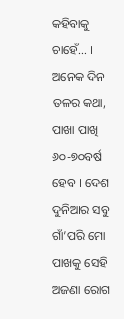କହିବାକୁ ଚାହେଁ… ।
ଅନେକ ଦିନ ତଳର କଥା, ପାଖା ପାଖି ୬୦-୭୦ବର୍ଷ ହେବ । ଦେଶ ଦୁନିଆର ସବୁ ଗାଁ’ପରି ମୋ ପାଖକୁ ସେହି ଅଜଣା ରୋଗ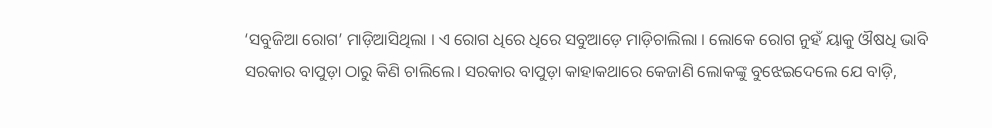‘ସବୁଜିଆ ରୋଗ’ ମାଡ଼ିଆସିଥିଲା । ଏ ରୋଗ ଧିରେ ଧିରେ ସବୁଆଡ଼େ ମାଡ଼ିଚାଲିଲା । ଲୋକେ ରୋଗ ନୁହଁ ୟାକୁ ଔଷଧି ଭାବି ସରକାର ବାପୁଡ଼ା ଠାରୁ କିଣି ଚାଲିଲେ। ସରକାର ବାପୁଡ଼ା କାହାକଥାରେ କେଜାଣି ଲୋକଙ୍କୁ ବୁଝେଇଦେଲେ ଯେ ବାଡ଼ି,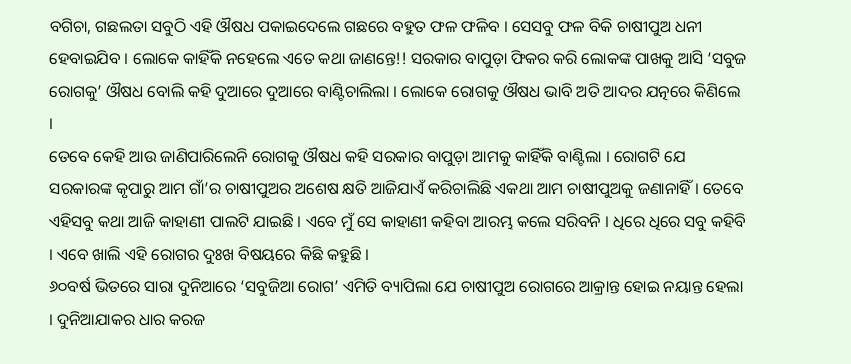ବଗିଚା, ଗଛଲତା ସବୁଠି ଏହି ଔଷଧ ପକାଇଦେଲେ ଗଛରେ ବହୁତ ଫଳ ଫଳିବ । ସେସବୁ ଫଳ ବିକି ଚାଷୀପୁଅ ଧନୀ ହେବାଇଯିବ । ଲୋକେ କାହିଁକି ନହେଲେ ଏତେ କଥା ଜାଣନ୍ତେ!! ସରକାର ବାପୁଡ଼ା ଫିକର କରି ଲୋକଙ୍କ ପାଖକୁ ଆସି ‘ସବୁଜ ରୋଗକୁ’ ଔଷଧ ବୋଲି କହି ଦୁଆରେ ଦୁଆରେ ବାଣ୍ଟିଚାଲିଲା । ଲୋକେ ରୋଗକୁ ଔଷଧ ଭାବି ଅତି ଆଦର ଯତ୍ନରେ କିଣିଲେ ।
ତେବେ କେହି ଆଉ ଜାଣିପାରିଲେନି ରୋଗକୁ ଔଷଧ କହି ସରକାର ବାପୁଡ଼ା ଆମକୁ କାହିଁକି ବାଣ୍ଟିଲା । ରୋଗଟି ଯେ ସରକାରଙ୍କ କୃପାରୁ ଆମ ଗାଁ’ର ଚାଷୀପୁଅର ଅଶେଷ କ୍ଷତି ଆଜିଯାଏଁ କରିଚାଲିଛି ଏକଥା ଆମ ଚାଷୀପୁଅକୁ ଜଣାନାହିଁ । ତେବେ ଏହିସବୁ କଥା ଆଜି କାହାଣୀ ପାଲଟି ଯାଇଛି । ଏବେ ମୁଁ ସେ କାହାଣୀ କହିବା ଆରମ୍ଭ କଲେ ସରିବନି । ଧିରେ ଧିରେ ସବୁ କହିବି । ଏବେ ଖାଲି ଏହି ରୋଗର ଦୁଃଖ ବିଷୟରେ କିଛି କହୁଛି ।
୬୦ବର୍ଷ ଭିତରେ ସାରା ଦୁନିଆରେ ‘ସବୁଜିଆ ରୋଗ’ ଏମିତି ବ୍ୟାପିଲା ଯେ ଚାଷୀପୁଅ ରୋଗରେ ଆକ୍ରାନ୍ତ ହୋଇ ନୟାନ୍ତ ହେଲା । ଦୁନିଆଯାକର ଧାର କରଜ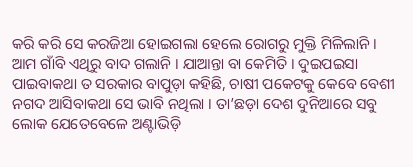କରି କରି ସେ କରଜିଆ ହୋଇଗଲା ହେଲେ ରୋଗରୁ ମୁକ୍ତି ମିଳିଲାନି ।
ଆମ ଗାଁବି ଏଥିରୁ ବାଦ ଗଲାନି । ଯାଆନ୍ତା ବା କେମିତି । ଦୁଇପଇସା ପାଇବାକଥା ତ ସରକାର ବାପୁଡ଼ା କହିଛି, ଚାଷୀ ପକେଟକୁ କେବେ ବେଶୀ ନଗଦ ଆସିବାକଥା ସେ ଭାବି ନଥିଲା । ତା’ଛଡ଼ା ଦେଶ ଦୁନିଆରେ ସବୁ ଲୋକ ଯେତେବେଳେ ଅଣ୍ଟାଭିଡ଼ି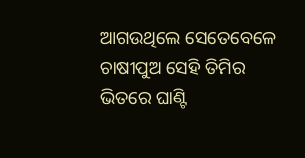ଆଗଉଥିଲେ ସେତେବେଳେ ଚାଷୀପୁଅ ସେହି ତିମିର ଭିତରେ ଘାଣ୍ଟି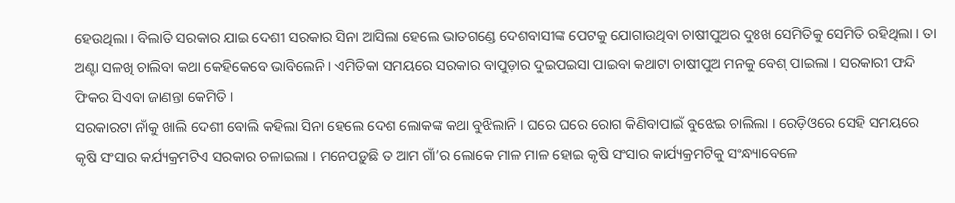ହେଉଥିଲା । ବିଲାତି ସରକାର ଯାଇ ଦେଶୀ ସରକାର ସିନା ଆସିଲା ହେଲେ ଭାତଗଣ୍ଡେ ଦେଶବାସୀଙ୍କ ପେଟକୁ ଯୋଗାଉଥିବା ଚାଷୀପୁଅର ଦୁଃଖ ସେମିତିକୁ ସେମିତି ରହିଥିଲା । ତା ଅଣ୍ଟା ସଳଖି ଚାଲିବା କଥା କେହିକେବେ ଭାବିଲେନି । ଏମିତିକା ସମୟରେ ସରକାର ବାପୁଡ଼ାର ଦୁଇପଇସା ପାଇବା କଥାଟା ଚାଷୀପୁଅ ମନକୁ ବେଶ୍ ପାଇଲା । ସରକାରୀ ଫନ୍ଦି ଫିକର ସିଏବା ଜାଣନ୍ତା କେମିତି ।
ସରକାରଟା ନାଁକୁ ଖାଲି ଦେଶୀ ବୋଲି କହିଲା ସିନା ହେଲେ ଦେଶ ଲୋକଙ୍କ କଥା ବୁଝିଲାନି । ଘରେ ଘରେ ରୋଗ କିଣିବାପାଇଁ ବୁଝେଇ ଚାଲିଲା । ରେଡ଼ିଓରେ ସେହି ସମୟରେ କୃଷି ସଂସାର କର୍ଯ୍ୟକ୍ରମଟିଏ ସରକାର ଚଳାଇଲା । ମନେପଡ଼ୁଛି ତ ଆମ ଗାଁ’ର ଲୋକେ ମାଳ ମାଳ ହୋଇ କୃଷି ସଂସାର କାର୍ଯ୍ୟକ୍ରମଟିକୁ ସଂନ୍ଧ୍ୟାବେଳେ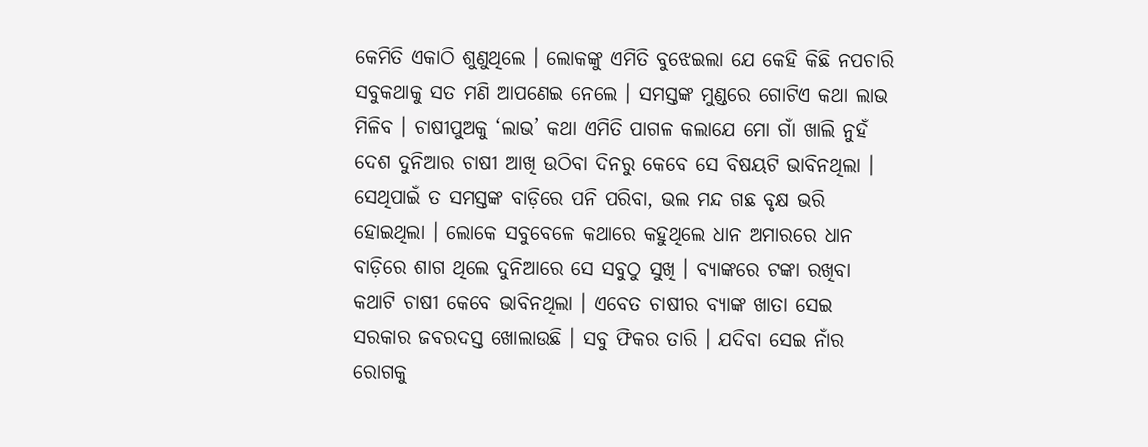କେମିତି ଏକାଠି ଶୁଣୁଥିଲେ । ଲୋକଙ୍କୁ ଏମିତି ବୁଝେଇଲା ଯେ କେହି କିଛି ନପଚାରି ସବୁକଥାକୁ ସତ ମଣି ଆପଣେଇ ନେଲେ । ସମସ୍ତଙ୍କ ମୁଣ୍ଡରେ ଗୋଟିଏ କଥା ଲାଭ ମିଳିବ । ଚାଷୀପୁଅକୁ ‘ଲାଭ’ କଥା ଏମିତି ପାଗଳ କଲାଯେ ମୋ ଗାଁ ଖାଲି ନୁହଁ ଦେଶ ଦୁନିଆର ଚାଷୀ ଆଖି ଉଠିବା ଦିନରୁ କେବେ ସେ ବିଷୟଟି ଭାବିନଥିଲା । ସେଥିପାଇଁ ତ ସମସ୍ତଙ୍କ ବାଡ଼ିରେ ପନି ପରିବା, ଭଲ ମନ୍ଦ ଗଛ ବୃକ୍ଷ ଭରି ହୋଇଥିଲା । ଲୋକେ ସବୁବେଳେ କଥାରେ କହୁଥିଲେ ଧାନ ଅମାରରେ ଧାନ ବାଡ଼ିରେ ଶାଗ ଥିଲେ ଦୁନିଆରେ ସେ ସବୁଠୁ ସୁଖି । ବ୍ୟାଙ୍କରେ ଟଙ୍କା ରଖିବା କଥାଟି ଚାଷୀ କେବେ ଭାବିନଥିଲା । ଏବେତ ଚାଷୀର ବ୍ୟାଙ୍କ ଖାତା ସେଇ ସରକାର ଜବରଦସ୍ତ ଖୋଲାଉଛି । ସବୁ ଫିକର ତାରି । ଯଦିବା ସେଇ ନାଁର ରୋଗକୁ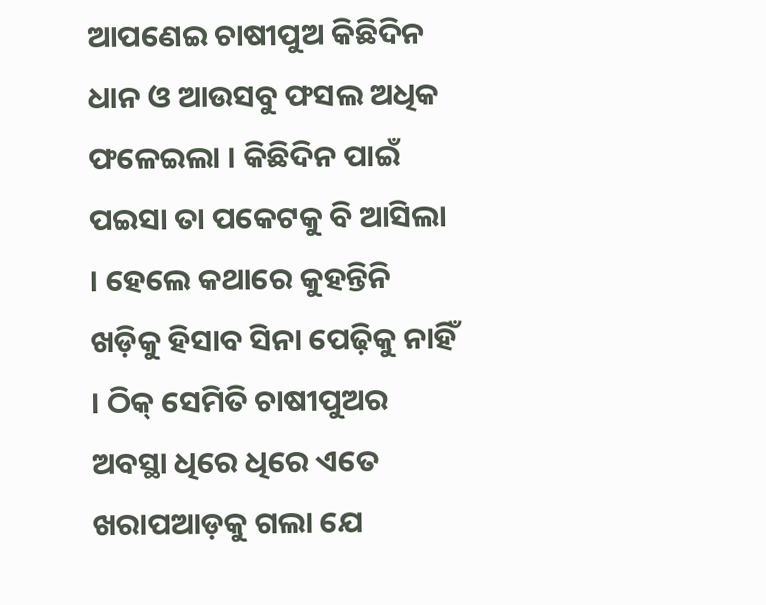ଆପଣେଇ ଚାଷୀପୁଅ କିଛିଦିନ ଧାନ ଓ ଆଉସବୁ ଫସଲ ଅଧିକ ଫଳେଇଲା । କିଛିଦିନ ପାଇଁ ପଇସା ତା ପକେଟକୁ ବି ଆସିଲା । ହେଲେ କଥାରେ କୁହନ୍ତିନି ଖଡ଼ିକୁ ହିସାବ ସିନା ପେଢ଼ିକୁ ନାହିଁ । ଠିକ୍ ସେମିତି ଚାଷୀପୁଅର ଅବସ୍ଥା ଧିରେ ଧିରେ ଏତେ ଖରାପଆଡ଼କୁ ଗଲା ଯେ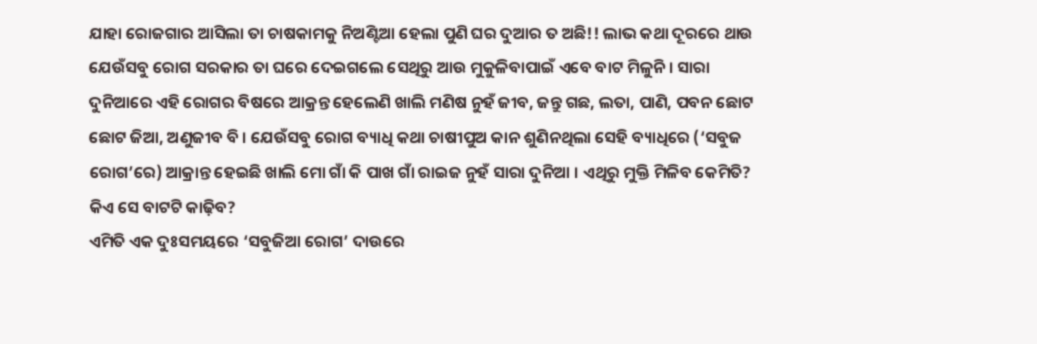ଯାହା ରୋଜଗାର ଆସିଲା ତା ଚାଷକାମକୁ ନିଅଣ୍ଟିଆ ହେଲା ପୁଣି ଘର ଦୁଆର ତ ଅଛି!! ଲାଭ କଥା ଦୂରରେ ଥାଉ ଯେଉଁସବୁ ରୋଗ ସରକାର ତା ଘରେ ଦେଇଗଲେ ସେଥିରୁ ଆଉ ମୁକୁଳିବାପାଇଁ ଏବେ ବାଟ ମିଳୁନି । ସାରା ଦୁନିଆରେ ଏହି ରୋଗର ବିଷରେ ଆକ୍ରନ୍ତ ହେଲେଣି ଖାଲି ମଣିଷ ନୁହଁ ଜୀବ, ଜନ୍ତୁ ଗଛ, ଲତା, ପାଣି, ପବନ ଛୋଟ ଛୋଟ ଜିଆ, ଅଣୁଜୀବ ବି । ଯେଉଁସବୁ ରୋଗ ବ୍ୟାଧି କଥା ଚାଷୀପୁଅ କାନ ଶୁଣିନଥିଲା ସେହି ବ୍ୟାଧିରେ (‘ସବୁଜ ରୋଗ’ରେ) ଆକ୍ରାନ୍ତ ହେଇଛି ଖାଲି ମୋ ଗାଁ କି ପାଖ ଗାଁ ରାଇଜ ନୁହଁ ସାରା ଦୁନିଆ । ଏଥିରୁ ମୁକ୍ତି ମିଳିବ କେମିତି? କିଏ ସେ ବାଟଟି କାଢ଼ିବ?
ଏମିତି ଏକ ଦୁଃସମୟରେ ‘ସବୁଜିଆ ରୋଗ’ ଦାଉରେ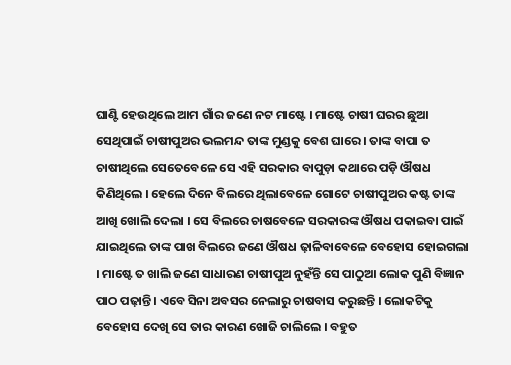ଘାଣ୍ଟି ହେଉଥିଲେ ଆମ ଗାଁର ଜଣେ ନଟ ମାଷ୍ଟେ । ମାଷ୍ଟେ ଚାଷୀ ଘରର ଛୁଆ ସେଥିପାଇଁ ଚାଷୀପୁଅର ଭଲମନ୍ଦ ତାଙ୍କ ମୁଣ୍ଡକୁ ବେଶ ଘାରେ । ତାଙ୍କ ବାପା ତ ଚାଷୀଥିଲେ ସେତେବେଳେ ସେ ଏହି ସରକାର ବାପୁଡ଼ା କଥାରେ ପଡ଼ି ଔଷଧ କିଣିଥିଲେ । ହେଲେ ଦିନେ ବିଲରେ ଥିଲାବେଳେ ଗୋଟେ ଚାଷୀପୁଅର କଷ୍ଟ ତାଙ୍କ ଆଖି ଖୋଲି ଦେଲା । ସେ ବିଲରେ ଚାଷବେଳେ ସରକାରଙ୍କ ଔଷଧ ପକାଇବା ପାଇଁ ଯାଇଥିଲେ ତାଙ୍କ ପାଖ ବିଲରେ ଜଣେ ଔଷଧ ଢ଼ାଳିବାବେଳେ ବେହୋସ ହୋଇଗଲା । ମାଷ୍ଟେ ତ ଖାଲି ଜଣେ ସାଧାରଣ ଚାଷୀପୁଅ ନୁହଁନ୍ତି ସେ ପାଠୁଆ ଲୋକ ପୁଣି ବିଜ୍ଞାନ ପାଠ ପଢ଼ାନ୍ତି । ଏବେ ସିନା ଅବସର ନେଲାରୁ ଚାଷବାସ କରୁଛନ୍ତି । ଲୋକଟିକୁ ବେହୋସ ଦେଖି ସେ ତାର କାରଣ ଖୋଜି ଚାଲିଲେ । ବହୁତ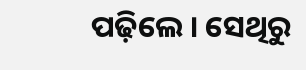ପଢ଼ିଲେ । ସେଥିରୁ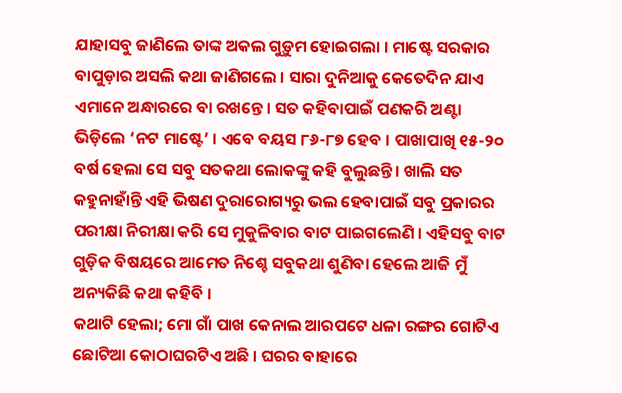ଯାହାସବୁ ଜାଣିଲେ ତାଙ୍କ ଅକଲ ଗୁଡ଼ୁମ ହୋଇଗଲା । ମାଷ୍ଟେ ସରକାର ବାପୁଡ଼ାର ଅସଲି କଥା ଜାଣିଗଲେ । ସାରା ଦୁନିଆକୁ କେତେଦିନ ଯାଏ ଏମାନେ ଅନ୍ଧାରରେ ବା ରଖନ୍ତେ । ସତ କହିବାପାଇଁ ପଣକରି ଅଣ୍ଟା ଭିଡ଼ିଲେ ‘ନଟ ମାଷ୍ଟେ’ । ଏବେ ବୟସ ୮୬-୮୭ ହେବ । ପାଖାପାଖି ୧୫-୨୦ ବର୍ଷ ହେଲା ସେ ସବୁ ସତକଥା ଲୋକଙ୍କୁ କହି ବୁଲୁଛନ୍ତି । ଖାଲି ସତ କହୁନାହାଁନ୍ତି ଏହି ଭିଷଣ ଦୁରାରୋଗ୍ୟରୁ ଭଲ ହେବାପାଇଁ ସବୁ ପ୍ରକାରର ପରୀକ୍ଷା ନିରୀକ୍ଷା କରି ସେ ମୁକୁଳିବାର ବାଟ ପାଇଗଲେଣି । ଏହିସବୁ ବାଟ ଗୁଡ଼ିକ ବିଷୟରେ ଆମେତ ନିଶ୍ଚେ ସବୁକଥା ଶୁଣିବା ହେଲେ ଆଜି ମୁଁ ଅନ୍ୟକିଛି କଥା କହିବି ।
କଥାଟି ହେଲା; ମୋ ଗାଁ ପାଖ କେନାଲ ଆରପଟେ ଧଳା ରଙ୍ଗର ଗୋଟିଏ ଛୋଟିଆ କୋଠାଘରଟିଏ ଅଛି । ଘରର ବାହାରେ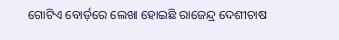ଗୋଟିଏ ବୋର୍ଡ଼ରେ ଲେଖା ହୋଇଛି ରାଜେନ୍ଦ୍ର ଦେଶୀଚାଷ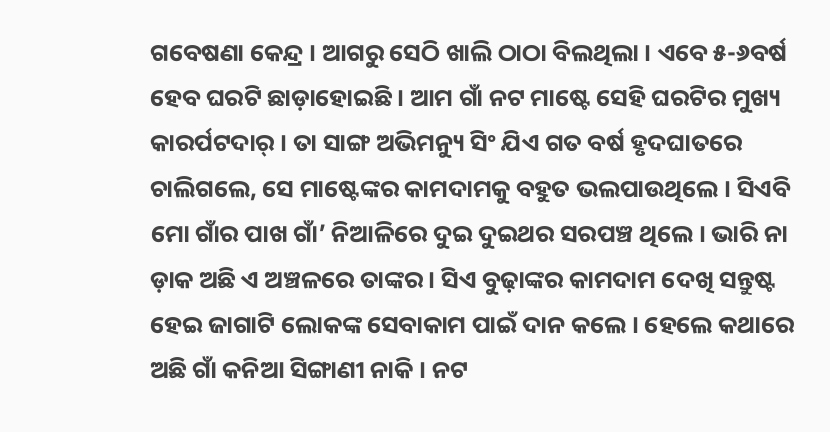ଗବେଷଣା କେନ୍ଦ୍ର । ଆଗରୁ ସେଠି ଖାଲି ଠାଠା ବିଲଥିଲା । ଏବେ ୫-୬ବର୍ଷ ହେବ ଘରଟି ଛାଡ଼ାହୋଇଛି । ଆମ ଗାଁ ନଟ ମାଷ୍ଟେ ସେହି ଘରଟିର ମୁଖ୍ୟ କାରର୍ପଟଦାର୍ । ତା ସାଙ୍ଗ ଅଭିମନ୍ୟୁ ସିଂ ଯିଏ ଗତ ବର୍ଷ ହୃଦଘାତରେ ଚାଲିଗଲେ, ସେ ମାଷ୍ଟେଙ୍କର କାମଦାମକୁ ବହୁତ ଭଲପାଉଥିଲେ । ସିଏବି ମୋ ଗାଁର ପାଖ ଗାଁ’ ନିଆଳିରେ ଦୁଇ ଦୁଇଥର ସରପଞ୍ଚ ଥିଲେ । ଭାରି ନା ଡ଼ାକ ଅଛି ଏ ଅଞ୍ଚଳରେ ତାଙ୍କର । ସିଏ ବୁଢ଼ାଙ୍କର କାମଦାମ ଦେଖି ସନ୍ତୁଷ୍ଟ ହେଇ ଜାଗାଟି ଲୋକଙ୍କ ସେବାକାମ ପାଇଁ ଦାନ କଲେ । ହେଲେ କଥାରେ ଅଛି ଗାଁ କନିଆ ସିଙ୍ଗାଣୀ ନାକି । ନଟ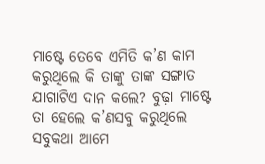ମାଷ୍ଟେ ତେବେ ଏମିତି କ’ଣ କାମ କରୁଥିଲେ କି ତାଙ୍କୁ ତାଙ୍କ ସଙ୍ଗାତ ଯାଗାଟିଏ ଦାନ କଲେ? ବୁଢ଼ା ମାଷ୍ଟେ ତା ହେଲେ କ’ଣସବୁ କରୁଥିଲେ ସବୁକଥା ଆମେ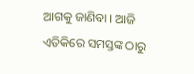ଆଗକୁ ଜାଣିବା । ଆଜି ଏତିକିରେ ସମସ୍ତଙ୍କ ଠାରୁ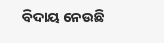ବିଦାୟ ନେଉଛି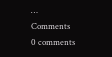…
Comments
0 comments